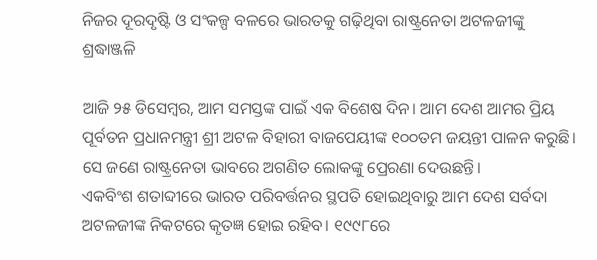ନିଜର ଦୂରଦୃଷ୍ଟି ଓ ସଂକଳ୍ପ ବଳରେ ଭାରତକୁ ଗଢ଼ିଥିବା ରାଷ୍ଟ୍ରନେତା ଅଟଳଜୀଙ୍କୁ ଶ୍ରଦ୍ଧାଞ୍ଜଳି

ଆଜି ୨୫ ଡିସେମ୍ବର, ଆମ ସମସ୍ତଙ୍କ ପାଇଁ ଏକ ବିଶେଷ ଦିନ। ଆମ ଦେଶ ଆମର ପ୍ରିୟ ପୂର୍ବତନ ପ୍ରଧାନମନ୍ତ୍ରୀ ଶ୍ରୀ ଅଟଳ ବିହାରୀ ବାଜପେୟୀଙ୍କ ୧୦୦ତମ ଜୟନ୍ତୀ ପାଳନ କରୁଛି। ସେ ଜଣେ ରାଷ୍ଟ୍ରନେତା ଭାବରେ ଅଗଣିତ ଲୋକଙ୍କୁ ପ୍ରେରଣା ଦେଉଛନ୍ତି।
ଏକବିଂଶ ଶତାବ୍ଦୀରେ ଭାରତ ପରିବର୍ତ୍ତନର ସ୍ଥପତି ହୋଇଥିବାରୁ ଆମ ଦେଶ ସର୍ବଦା ଅଟଳଜୀଙ୍କ ନିକଟରେ କୃତଜ୍ଞ ହୋଇ ରହିବ। ୧୯୯୮ରେ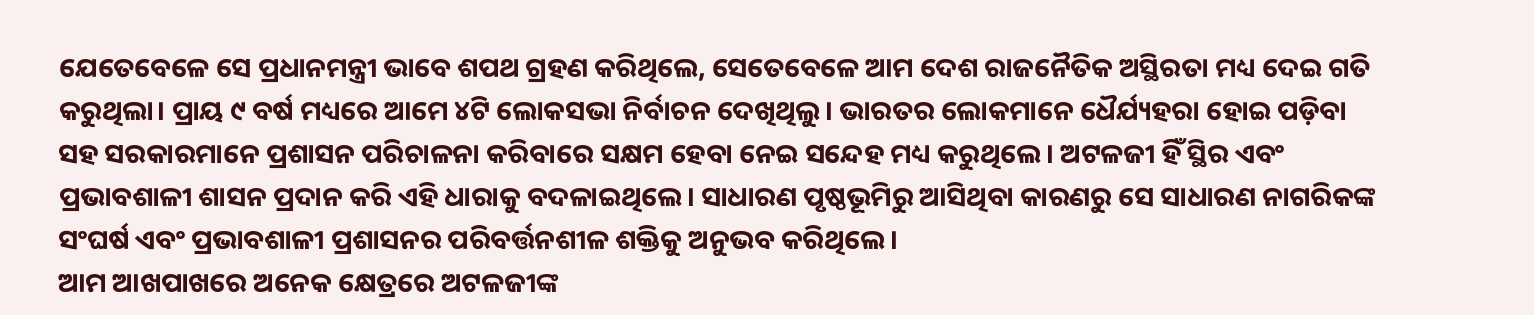ଯେତେବେଳେ ସେ ପ୍ରଧାନମନ୍ତ୍ରୀ ଭାବେ ଶପଥ ଗ୍ରହଣ କରିଥିଲେ, ସେତେବେଳେ ଆମ ଦେଶ ରାଜନୈତିକ ଅସ୍ଥିରତା ମଧ୍ୟ ଦେଇ ଗତି କରୁଥିଲା। ପ୍ରାୟ ୯ ବର୍ଷ ମଧ୍ୟରେ ଆମେ ୪ଟି ଲୋକସଭା ନିର୍ବାଚନ ଦେଖିଥିଲୁ। ଭାରତର ଲୋକମାନେ ଧୈର୍ଯ୍ୟହରା ହୋଇ ପଡ଼ିବା ସହ ସରକାରମାନେ ପ୍ରଶାସନ ପରିଚାଳନା କରିବାରେ ସକ୍ଷମ ହେବା ନେଇ ସନ୍ଦେହ ମଧ୍ୟ କରୁଥିଲେ। ଅଟଳଜୀ ହିଁ ସ୍ଥିର ଏବଂ ପ୍ରଭାବଶାଳୀ ଶାସନ ପ୍ରଦାନ କରି ଏହି ଧାରାକୁ ବଦଳାଇଥିଲେ। ସାଧାରଣ ପୃଷ୍ଠଭୂମିରୁ ଆସିଥିବା କାରଣରୁ ସେ ସାଧାରଣ ନାଗରିକଙ୍କ ସଂଘର୍ଷ ଏବଂ ପ୍ରଭାବଶାଳୀ ପ୍ରଶାସନର ପରିବର୍ତ୍ତନଶୀଳ ଶକ୍ତିକୁ ଅନୁଭବ କରିଥିଲେ।
ଆମ ଆଖପାଖରେ ଅନେକ କ୍ଷେତ୍ରରେ ଅଟଳଜୀଙ୍କ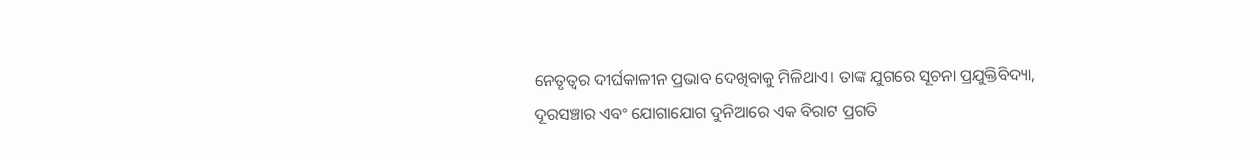ନେତୃତ୍ୱର ଦୀର୍ଘକାଳୀନ ପ୍ରଭାବ ଦେଖିବାକୁ ମିଳିଥାଏ। ତାଙ୍କ ଯୁଗରେ ସୂଚନା ପ୍ରଯୁକ୍ତିବିଦ୍ୟା, ଦୂରସଞ୍ଚାର ଏବଂ ଯୋଗାଯୋଗ ଦୁନିଆରେ ଏକ ବିରାଟ ପ୍ରଗତି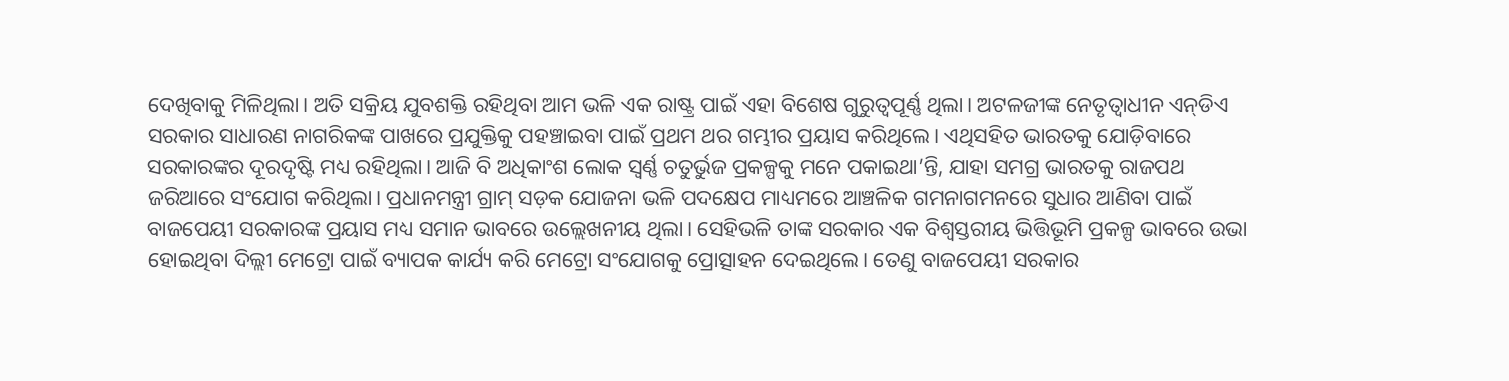ଦେଖିବାକୁ ମିଳିଥିଲା। ଅତି ସକ୍ରିୟ ଯୁବଶକ୍ତି ରହିଥିବା ଆମ ଭଳି ଏକ ରାଷ୍ଟ୍ର ପାଇଁ ଏହା ବିଶେଷ ଗୁରୁତ୍ୱପୂର୍ଣ୍ଣ ଥିଲା। ଅଟଳଜୀଙ୍କ ନେତୃତ୍ୱାଧୀନ ଏନ୍‌ଡିଏ ସରକାର ସାଧାରଣ ନାଗରିକଙ୍କ ପାଖରେ ପ୍ରଯୁକ୍ତିକୁ ପହଞ୍ଚାଇବା ପାଇଁ ପ୍ରଥମ ଥର ଗମ୍ଭୀର ପ୍ରୟାସ କରିଥିଲେ। ଏଥିସହିତ ଭାରତକୁ ଯୋଡ଼ିବାରେ ସରକାରଙ୍କର ଦୂରଦୃଷ୍ଟି ମଧ୍ୟ ରହିଥିଲା। ଆଜି ବି ଅଧିକାଂଶ ଲୋକ ସ୍ବର୍ଣ୍ଣ ଚତୁର୍ଭୁଜ ପ୍ରକଳ୍ପକୁ ମନେ ପକାଇଥା’ନ୍ତି, ଯାହା ସମଗ୍ର ଭାରତକୁ ରାଜପଥ ଜରିଆରେ ସଂଯୋଗ କରିଥିଲା। ପ୍ରଧାନମନ୍ତ୍ରୀ ଗ୍ରାମ୍‌ ସଡ଼କ ଯୋଜନା ଭଳି ପଦକ୍ଷେପ ମାଧ୍ୟମରେ ଆଞ୍ଚଳିକ ଗମନାଗମନରେ ସୁଧାର ଆଣିବା ପାଇଁ ବାଜପେୟୀ ସରକାରଙ୍କ ପ୍ରୟାସ ମଧ୍ୟ ସମାନ ଭାବରେ ଉଲ୍ଲେଖନୀୟ ଥିଲା। ସେହିଭଳି ତାଙ୍କ ସରକାର ଏକ ବିଶ୍ୱସ୍ତରୀୟ ଭିତ୍ତିଭୂମି ପ୍ରକଳ୍ପ ଭାବରେ ଉଭା ହୋଇଥିବା ଦିଲ୍ଲୀ ମେଟ୍ରୋ ପାଇଁ ବ୍ୟାପକ କାର୍ଯ୍ୟ କରି ମେଟ୍ରୋ ସଂଯୋଗକୁ ପ୍ରୋତ୍ସାହନ ଦେଇଥିଲେ। ତେଣୁ ବାଜପେୟୀ ସରକାର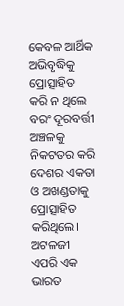କେବଳ ଆର୍ଥିକ ଅଭିବୃଦ୍ଧିକୁ ପ୍ରୋତ୍ସାହିତ କରି ନ ଥିଲେ ବରଂ ଦୂରବର୍ତ୍ତୀ ଅଞ୍ଚଳକୁ ନିକଟତର କରି ଦେଶର ଏକତା ଓ ଅଖଣ୍ଡତାକୁ ପ୍ରୋତ୍ସାହିତ କରିଥିଲେ।
ଅଟଳଜୀ ଏପରି ଏକ ଭାରତ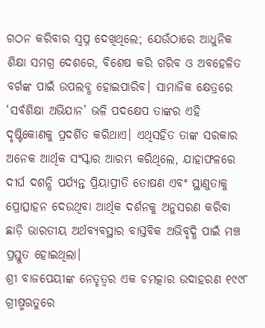ଗଠନ କରିବାର ସ୍ବପ୍ନ ଦେଖିଥିଲେ; ଯେଉଁଠାରେ ଆଧୁନିକ ଶିକ୍ଷା ସମଗ୍ର ଦେଶରେ, ବିଶେଷ କରି ଗରିବ ଓ ଅବହେଳିତ ବର୍ଗଙ୍କ ପାଇଁ ଉପଲବ୍ଧ ହୋଇପାରିବ। ସାମାଜିକ କ୍ଷେତ୍ରରେ ‘ସର୍ବଶିକ୍ଷା ଅଭିଯାନ’ ଭଳି ପଦକ୍ଷେପ ତାଙ୍କର ଏହି ଦୃଷ୍ଟିକୋଣକୁ ପ୍ରଦର୍ଶିତ କରିଥାଏ। ଏଥିସହିତ ତାଙ୍କ ସରକାର ଅନେକ ଆର୍ଥିକ ସଂସ୍କାର ଆରମ୍ଭ କରିଥିଲେ, ଯାହାଫଳରେ ଦୀର୍ଘ ଦଶନ୍ଧି ପର୍ଯ୍ୟନ୍ତ ପ୍ରିୟାପ୍ରୀତି ତୋଷଣ ଏବଂ ସ୍ଥାଣୁତାକୁ ପ୍ରୋତ୍ସାହନ ଦେଉଥିବା ଆର୍ଥିକ ଦର୍ଶନକୁ ଅନୁସରଣ କରିବା ଛାଡ଼ି ଭାରତୀୟ ଅର୍ଥବ୍ୟବସ୍ଥାର ବାସ୍ତବିକ ଅଭିବୃଦ୍ଧି ପାଇଁ ମଞ୍ଚ ପ୍ରସ୍ତୁତ ହୋଇଥିଲା।
ଶ୍ରୀ ବାଜପେୟୀଙ୍କ ନେତୃତ୍ୱର ଏକ ଚମତ୍କାର ଉଦାହରଣ ୧୯୯୮ ଗ୍ରୀଷ୍ମଋତୁରେ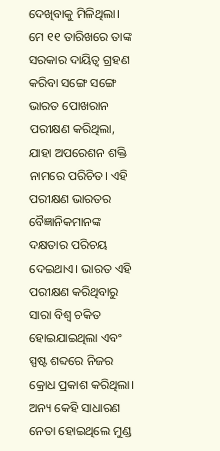ଦେଖିବାକୁ ମିଳିଥିଲା। ମେ ୧୧ ତାରିଖରେ ତାଙ୍କ ସରକାର ଦାୟିତ୍ୱ ଗ୍ରହଣ କରିବା ସଙ୍ଗେ ସଙ୍ଗେ ଭାରତ ପୋଖରାନ ପରୀକ୍ଷଣ କରିଥିଲା, ଯାହା ଅପରେଶନ ଶକ୍ତି ନାମରେ ପରିଚିତ। ଏହି ପରୀକ୍ଷଣ ଭାରତର ବୈଜ୍ଞାନିକମାନଙ୍କ ଦକ୍ଷତାର ପରିଚୟ ଦେଇଥାଏ। ଭାରତ ଏହି ପରୀକ୍ଷଣ କରିଥିବାରୁ ସାରା ବିଶ୍ୱ ଚକିତ ହୋଇଯାଇଥିଲା ଏବଂ ସ୍ପଷ୍ଟ ଶବ୍ଦରେ ନିଜର କ୍ରୋଧ ପ୍ରକାଶ କରିଥିଲା। ଅନ୍ୟ କେହି ସାଧାରଣ ନେତା ହୋଇଥିଲେ ମୁଣ୍ଡ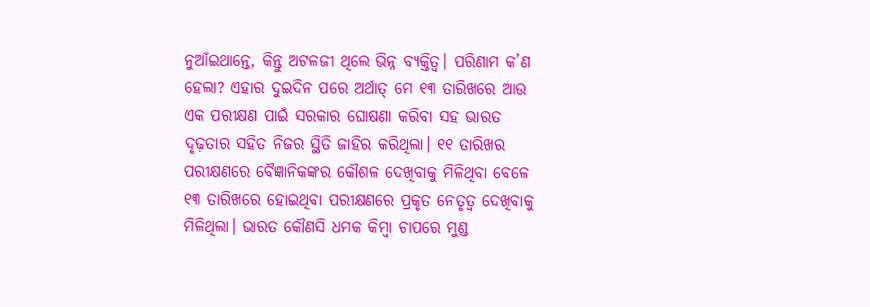ନୁଆଁଇଥାନ୍ତେ, କିନ୍ତୁ ଅଟଳଜୀ ଥିଲେ ଭିନ୍ନ ବ୍ୟକ୍ତିତ୍ୱ। ପରିଣାମ କ’ଣ ହେଲା? ଏହାର ଦୁଇଦିନ ପରେ ଅର୍ଥାତ୍‌ ମେ ୧୩ ତାରିଖରେ ଆଉ ଏକ ପରୀକ୍ଷଣ ପାଇଁ ସରକାର ଘୋଷଣା କରିବା ସହ ଭାରତ ଦୃଢ଼ତାର ସହିତ ନିଜର ସ୍ଥିତି ଜାହିର କରିଥିଲା। ୧୧ ତାରିଖର ପରୀକ୍ଷଣରେ ବୈଜ୍ଞାନିକଙ୍କର କୌଶଳ ଦେଖିବାକୁ ମିଳିଥିବା ବେଳେ ୧୩ ତାରିଖରେ ହୋଇଥିବା ପରୀକ୍ଷଣରେ ପ୍ରକୃତ ନେତୃତ୍ୱ ଦେଖିବାକୁ ମିଳିଥିଲା। ଭାରତ କୌଣସି ଧମକ କିମ୍ବା ଚାପରେ ମୁଣ୍ଡ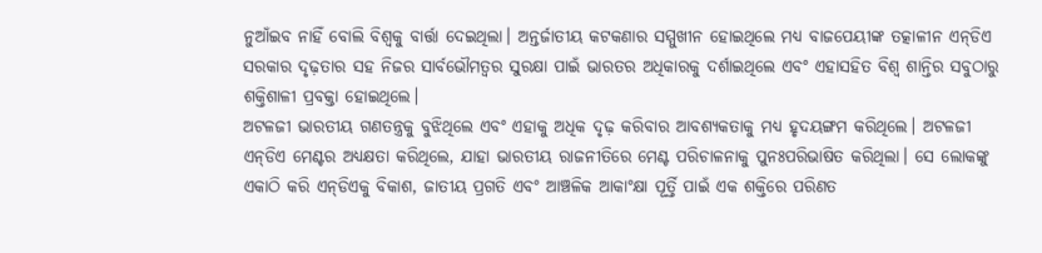ନୁଆଁଇବ ନାହିଁ ବୋଲି ବିଶ୍ୱକୁ ବାର୍ତ୍ତା ଦେଇଥିଲା। ଅନ୍ତର୍ଜାତୀୟ କଟକଣାର ସମ୍ମୁଖୀନ ହୋଇଥିଲେ ମଧ୍ୟ ବାଜପେୟୀଙ୍କ ତତ୍କାଳୀନ ଏନ୍‌ଡିଏ ସରକାର ଦୃଢ଼ତାର ସହ ନିଜର ସାର୍ବଭୌମତ୍ୱର ସୁରକ୍ଷା ପାଇଁ ଭାରତର ଅଧିକାରକୁ ଦର୍ଶାଇଥିଲେ ଏବଂ ଏହାସହିତ ବିଶ୍ୱ ଶାନ୍ତିର ସବୁଠାରୁ ଶକ୍ତିଶାଳୀ ପ୍ରବକ୍ତା ହୋଇଥିଲେ।
ଅଟଳଜୀ ଭାରତୀୟ ଗଣତନ୍ତ୍ରକୁ ବୁଝିଥିଲେ ଏବଂ ଏହାକୁ ଅଧିକ ଦୃଢ଼ କରିବାର ଆବଶ୍ୟକତାକୁ ମଧ୍ୟ ହୃଦୟଙ୍ଗମ କରିଥିଲେ। ଅଟଳଜୀ ଏନ୍‌ଡିଏ ମେଣ୍ଟର ଅଧ୍ୟକ୍ଷତା କରିଥିଲେ, ଯାହା ଭାରତୀୟ ରାଜନୀତିରେ ମେଣ୍ଟ ପରିଚାଳନାକୁ ପୁନଃପରିଭାଷିତ କରିଥିଲା। ସେ ଲୋକଙ୍କୁ ଏକାଠି କରି ଏନ୍‌ଡିଏକୁ ବିକାଶ, ଜାତୀୟ ପ୍ରଗତି ଏବଂ ଆଞ୍ଚଳିକ ଆକାଂକ୍ଷା ପୂର୍ତ୍ତି ପାଇଁ ଏକ ଶକ୍ତିରେ ପରିଣତ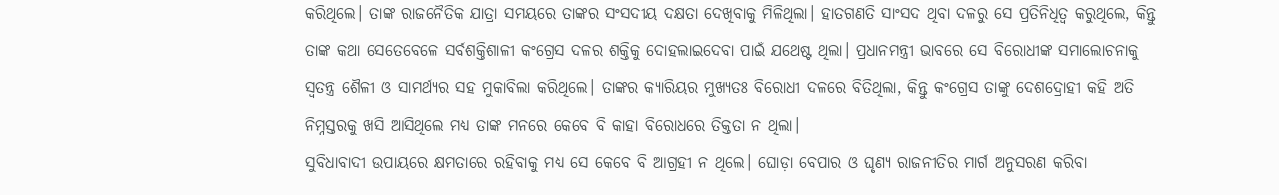କରିଥିଲେ। ତାଙ୍କ ରାଜନୈତିକ ଯାତ୍ରା ସମୟରେ ତାଙ୍କର ସଂସଦୀୟ ଦକ୍ଷତା ଦେଖିବାକୁ ମିଳିଥିଲା। ହାତଗଣତି ସାଂସଦ ଥିବା ଦଳରୁ ସେ ପ୍ରତିନିଧିତ୍ୱ କରୁଥିଲେ, କିନ୍ତୁ ତାଙ୍କ କଥା ସେତେବେଳେ ସର୍ବଶକ୍ତିଶାଳୀ କଂଗ୍ରେସ ଦଳର ଶକ୍ତିକୁ ଦୋହଲାଇଦେବା ପାଇଁ ଯଥେଷ୍ଟ ଥିଲା। ପ୍ରଧାନମନ୍ତ୍ରୀ ଭାବରେ ସେ ବିରୋଧୀଙ୍କ ସମାଲୋଚନାକୁ ସ୍ବତନ୍ତ୍ର ଶୈଳୀ ଓ ସାମର୍ଥ୍ୟର ସହ ମୁକାବିଲା କରିଥିଲେ। ତାଙ୍କର କ୍ୟାରିୟର ମୁଖ୍ୟତଃ ବିରୋଧୀ ଦଳରେ ବିତିଥିଲା, କିନ୍ତୁ କଂଗ୍ରେସ ତାଙ୍କୁ ଦେଶଦ୍ରୋହୀ କହି ଅତି ନିମ୍ନସ୍ତରକୁ ଖସି ଆସିଥିଲେ ମଧ୍ୟ ତାଙ୍କ ମନରେ କେବେ ବି କାହା ବିରୋଧରେ ତିକ୍ତତା ନ ଥିଲା।
ସୁବିଧାବାଦୀ ଉପାୟରେ କ୍ଷମତାରେ ରହିବାକୁ ମଧ୍ୟ ସେ କେବେ ବି ଆଗ୍ରହୀ ନ ଥିଲେ। ଘୋଡ଼ା ବେପାର ଓ ଘୃଣ୍ୟ ରାଜନୀତିର ମାର୍ଗ ଅନୁସରଣ କରିବା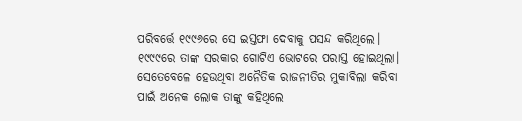ପରିବର୍ତ୍ତେ ୧୯୯୬ରେ ସେ ଇସ୍ତଫା ଦେବାକୁ ପସନ୍ଦ କରିଥିଲେ। ୧୯୯୯ରେ ତାଙ୍କ ସରକାର ଗୋଟିଏ ଭୋଟରେ ପରାସ୍ତ ହୋଇଥିଲା। ସେତେବେଳେ ହେଉଥିବା ଅନୈତିକ ରାଜନୀତିର ମୁକାବିଲା କରିବା ପାଇଁ ଅନେକ ଲୋକ ତାଙ୍କୁ କହିଥିଲେ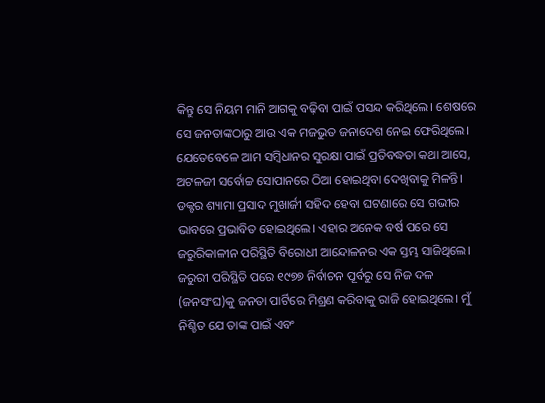କିନ୍ତୁ ସେ ନିୟମ ମାନି ଆଗକୁ ବଢ଼ିବା ପାଇଁ ପସନ୍ଦ କରିଥିଲେ। ଶେଷରେ ସେ ଜନତାଙ୍କଠାରୁ ଆଉ ଏକ ମଜଭୁତ ଜନାଦେଶ ନେଇ ଫେରିଥିଲେ।
ଯେତେବେଳେ ଆମ ସମ୍ବିଧାନର ସୁରକ୍ଷା ପାଇଁ ପ୍ରତିବଦ୍ଧତା କଥା ଆସେ, ଅଟଳଜୀ ସର୍ବୋଚ୍ଚ ସୋପାନରେ ଠିଆ ହୋଇଥିବା ଦେଖିବାକୁ ମିଳନ୍ତି। ଡକ୍ଟର ଶ୍ୟାମା ପ୍ରସାଦ ମୁଖାର୍ଜୀ ସହିଦ ହେବା ଘଟଣାରେ ସେ ଗଭୀର ଭାବରେ ପ୍ରଭାବିତ ହୋଇଥିଲେ। ଏହାର ଅନେକ ବର୍ଷ ପରେ ସେ ଜରୁରିକାଳୀନ ପରିସ୍ଥିତି ବିରୋଧୀ ଆନ୍ଦୋଳନର ଏକ ସ୍ତମ୍ଭ ସାଜିଥିଲେ। ଜରୁରୀ ପରିସ୍ଥିତି ପରେ ୧୯୭୭ ନିର୍ବାଚନ ପୂର୍ବରୁ ସେ ନିଜ ଦଳ (ଜନସଂଘ)କୁ ଜନତା ପାର୍ଟିରେ ମିଶ୍ରଣ କରିବାକୁ ରାଜି ହୋଇଥିଲେ। ମୁଁ ନିଶ୍ଚିତ ଯେ ତାଙ୍କ ପାଇଁ ଏବଂ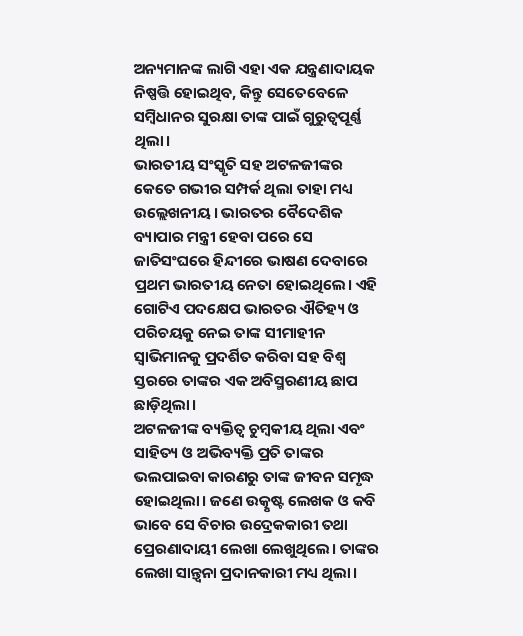ଅନ୍ୟମାନଙ୍କ ଲାଗି ଏହା ଏକ ଯନ୍ତ୍ରଣାଦାୟକ ନିଷ୍ପତ୍ତି ହୋଇଥିବ, କିନ୍ତୁ ସେତେବେଳେ ସମ୍ବିଧାନର ସୁରକ୍ଷା ତାଙ୍କ ପାଇଁ ଗୁରୁତ୍ୱପୂର୍ଣ୍ଣ ଥିଲା।
ଭାରତୀୟ ସଂସ୍କୃତି ସହ ଅଟଳଜୀଙ୍କର କେତେ ଗଭୀର ସମ୍ପର୍କ ଥିଲା ତାହା ମଧ୍ୟ ଉଲ୍ଲେଖନୀୟ। ଭାରତର ବୈଦେଶିକ ବ୍ୟାପାର ମନ୍ତ୍ରୀ ହେବା ପରେ ସେ ଜାତିସଂଘରେ ହିନ୍ଦୀରେ ଭାଷଣ ଦେବାରେ ପ୍ରଥମ ଭାରତୀୟ ନେତା ହୋଇଥିଲେ। ଏହି ଗୋଟିଏ ପଦକ୍ଷେପ ଭାରତର ଐତିହ୍ୟ ଓ ପରିଚୟକୁ ନେଇ ତାଙ୍କ ସୀମାହୀନ ସ୍ବାଭିମାନକୁ ପ୍ରଦର୍ଶିତ କରିବା ସହ ବିଶ୍ୱ ସ୍ତରରେ ତାଙ୍କର ଏକ ଅବିସ୍ମରଣୀୟ ଛାପ ଛାଡ଼ିଥିଲା।
ଅଟଳଜୀଙ୍କ ବ୍ୟକ୍ତିତ୍ୱ ଚୁମ୍ବକୀୟ ଥିଲା ଏବଂ ସାହିତ୍ୟ ଓ ଅଭିବ୍ୟକ୍ତି ପ୍ରତି ତାଙ୍କର ଭଲପାଇବା କାରଣରୁ ତାଙ୍କ ଜୀବନ ସମୃଦ୍ଧ ହୋଇଥିଲା। ଜଣେ ଉତ୍କୃଷ୍ଟ ଲେଖକ ଓ କବି ଭାବେ ସେ ବିଚାର ଉଦ୍ରେକକାରୀ ତଥା ପ୍ରେରଣାଦାୟୀ ଲେଖା ଲେଖୁଥିଲେ। ତାଙ୍କର ଲେଖା ସାନ୍ତ୍ୱନା ପ୍ରଦାନକାରୀ ମଧ୍ୟ ଥିଲା।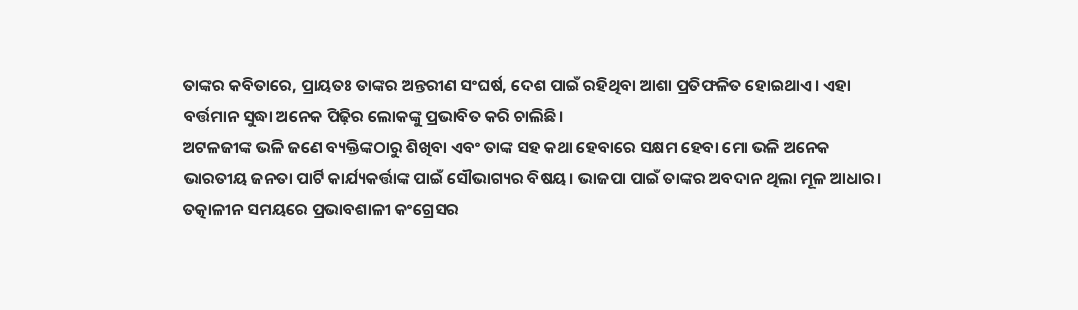ତାଙ୍କର କବିତାରେ, ପ୍ରାୟତଃ ତାଙ୍କର ଅନ୍ତରୀଣ ସଂଘର୍ଷ, ଦେଶ ପାଇଁ ରହିଥିବା ଆଶା ପ୍ରତିଫଳିତ ହୋଇଥାଏ। ଏହା ବର୍ତ୍ତମାନ ସୁଦ୍ଧା ଅନେକ ପିଢ଼ିର ଲୋକଙ୍କୁ ପ୍ରଭାବିତ କରି ଚାଲିଛି।
ଅଟଳଜୀଙ୍କ ଭଳି ଜଣେ ବ୍ୟକ୍ତିଙ୍କଠାରୁ ଶିଖିବା ଏବଂ ତାଙ୍କ ସହ କଥା ହେବାରେ ସକ୍ଷମ ହେବା ମୋ ଭଳି ଅନେକ ଭାରତୀୟ ଜନତା ପାର୍ଟି କାର୍ଯ୍ୟକର୍ତ୍ତାଙ୍କ ପାଇଁ ସୌଭାଗ୍ୟର ବିଷୟ। ଭାଜପା ପାଇଁ ତାଙ୍କର ଅବଦାନ ଥିଲା ମୂଳ ଆଧାର। ତତ୍କାଳୀନ ସମୟରେ ପ୍ରଭାବଶାଳୀ କଂଗ୍ରେସର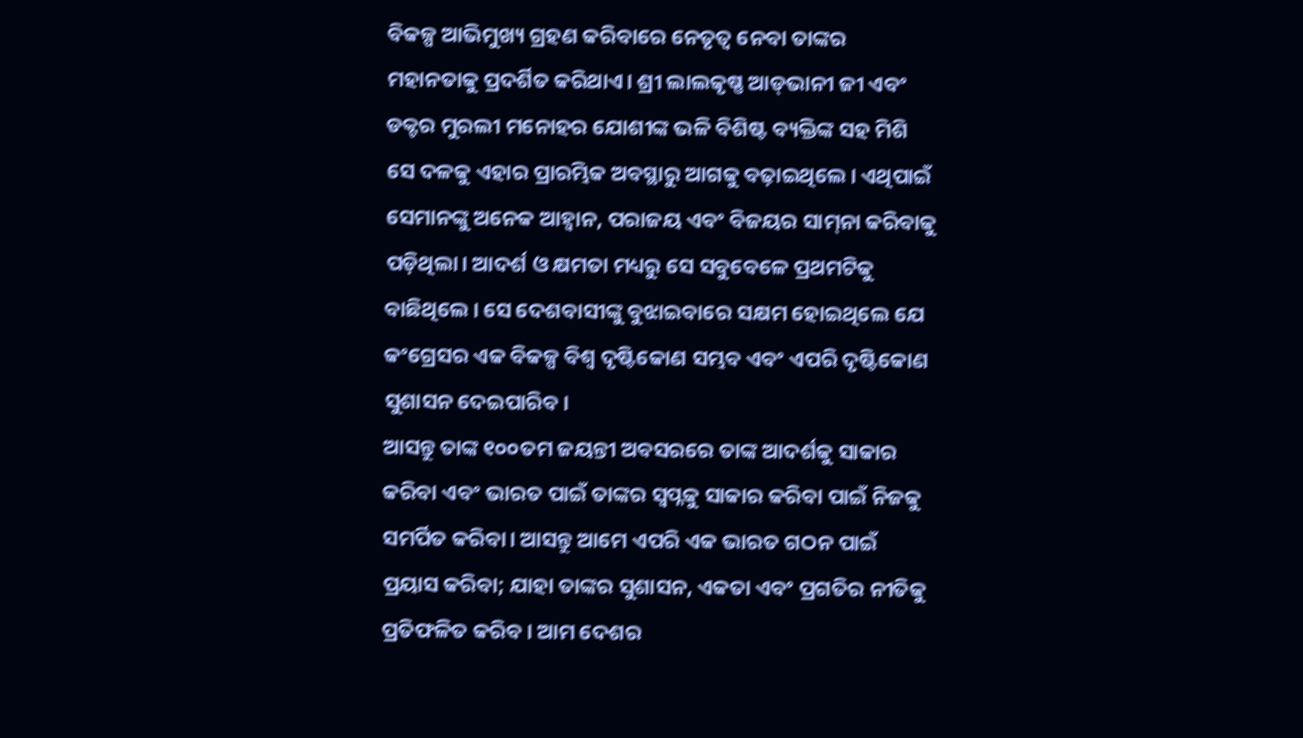ବିକଳ୍ପ ଆଭିମୁଖ୍ୟ ଗ୍ରହଣ କରିବାରେ ନେତୃତ୍ୱ ନେବା ତାଙ୍କର ମହାନତାକୁ ପ୍ରଦର୍ଶିତ କରିଥାଏ। ଶ୍ରୀ ଲାଲକୃଷ୍ଣ ଆଡ୍‌ଭାନୀ ଜୀ ଏବଂ ଡକ୍ଟର ମୁରଲୀ ମନୋହର ଯୋଶୀଙ୍କ ଭଳି ବିଶିଷ୍ଟ ବ୍ୟକ୍ତିଙ୍କ ସହ ମିଶି ସେ ଦଳକୁ ଏହାର ପ୍ରାରମ୍ଭିକ ଅବସ୍ଥାରୁ ଆଗକୁ ବଢ଼ାଇଥିଲେ। ଏଥିପାଇଁ ସେମାନଙ୍କୁ ଅନେକ ଆହ୍ବାନ, ପରାଜୟ ଏବଂ ବିଜୟର ସାମ୍‌ନା କରିବାକୁ ପଡ଼ିଥିଲା। ଆଦର୍ଶ ଓ କ୍ଷମତା ମଧ୍ୟରୁ ସେ ସବୁବେଳେ ପ୍ରଥମଟିକୁ ବାଛିଥିଲେ। ସେ ଦେଶବାସୀଙ୍କୁ ବୁଝାଇବାରେ ସକ୍ଷମ ହୋଇଥିଲେ ଯେ କଂଗ୍ରେସର ଏକ ବିକଳ୍ପ ବିଶ୍ୱ ଦୃଷ୍ଟିକୋଣ ସମ୍ଭବ ଏବଂ ଏପରି ଦୃଷ୍ଟିକୋଣ ସୁଶାସନ ଦେଇପାରିବ।
ଆସନ୍ତୁ ତାଙ୍କ ୧୦୦ତମ ଜୟନ୍ତୀ ଅବସରରେ ତାଙ୍କ ଆଦର୍ଶକୁ ସାକାର କରିବା ଏବଂ ଭାରତ ପାଇଁ ତାଙ୍କର ସ୍ବପ୍ନକୁ ସାକାର କରିବା ପାଇଁ ନିଜକୁ ସମର୍ପିତ କରିବା। ଆସନ୍ତୁ ଆମେ ଏପରି ଏକ ଭାରତ ଗଠନ ପାଇଁ ପ୍ରୟାସ କରିବା; ଯାହା ତାଙ୍କର ସୁଶାସନ, ଏକତା ଏବଂ ପ୍ରଗତିର ନୀତିକୁ ପ୍ରତିଫଳିତ କରିବ। ଆମ ଦେଶର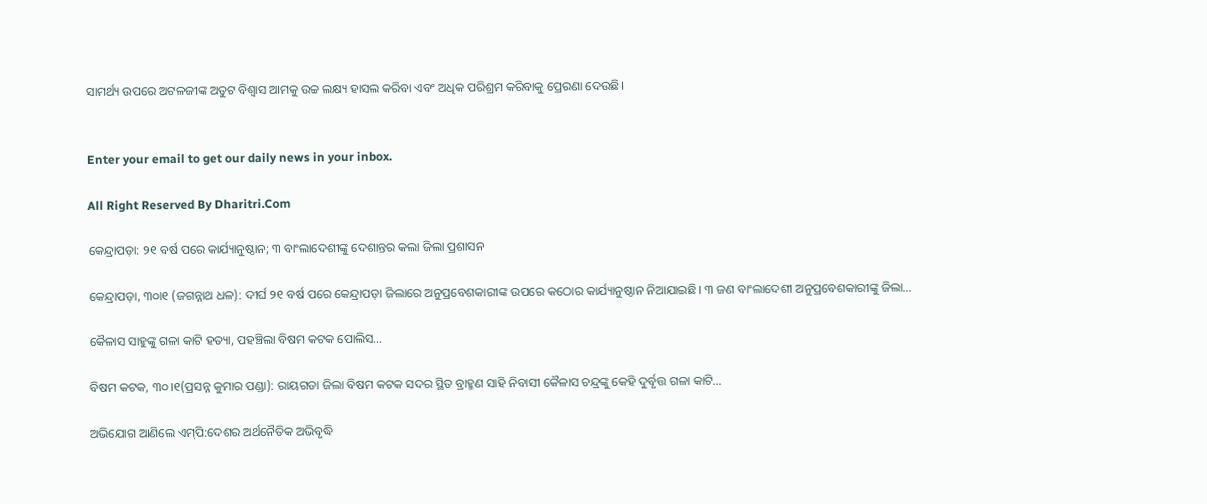ସାମର୍ଥ୍ୟ ଉପରେ ଅଟଳଜୀଙ୍କ ଅତୁଟ ବିଶ୍ୱାସ ଆମକୁ ଉଚ୍ଚ ଲକ୍ଷ୍ୟ ହାସଲ କରିବା ଏବଂ ଅଧିକ ପରିଶ୍ରମ କରିବାକୁ ପ୍ରେରଣା ଦେଉଛି।


Enter your email to get our daily news in your inbox.

All Right Reserved By Dharitri.Com

କେନ୍ଦ୍ରାପଡ଼ା: ୨୧ ବର୍ଷ ପରେ କାର୍ଯ୍ୟାନୁଷ୍ଠାନ; ୩ ବାଂଲାଦେଶୀଙ୍କୁ ଦେଶାନ୍ତର କଲା ଜିଲା ପ୍ରଶାସନ

କେନ୍ଦ୍ରାପଡ଼ା, ୩୦ା୧ (ଜଗନ୍ନାଥ ଧଳ): ଦୀର୍ଘ ୨୧ ବର୍ଷ ପରେ କେନ୍ଦ୍ରାପଡ଼ା ଜିଲାରେ ଅନୁପ୍ରବେଶକାରୀଙ୍କ ଉପରେ କଠୋର କାର୍ଯ୍ୟାନୁଷ୍ଠାନ ନିଆଯାଇଛି। ୩ ଜଣ ବାଂଲାଦେଶୀ ଅନୁପ୍ରବେଶକାରୀଙ୍କୁ ଜିଲା…

କୈଳାସ ସାହୁଙ୍କୁ ଗଳା କାଟି ହତ୍ୟା, ପହଞ୍ଚିଲା ବିଷମ କଟକ ପୋଲିସ…

ବିଷମ କଟକ, ୩୦।୧(ପ୍ରସନ୍ନ କୁମାର ପଣ୍ଡା): ରାୟଗଡା ଜିଲା ବିଷମ କଟକ ସଦର ସ୍ଥିତ ବ୍ରାହ୍ମଣ ସାହି ନିବାସୀ କୈଳାସ ଚନ୍ଦ୍ରଙ୍କୁ କେହି ଦୁର୍ବୃତ୍ତ ଗଳା କାଟି…

ଅଭିଯୋଗ ଆଣିଲେ ଏମ୍‌ପି:ଦେଶର ଅର୍ଥନୈତିକ ଅଭିବୃଦ୍ଧି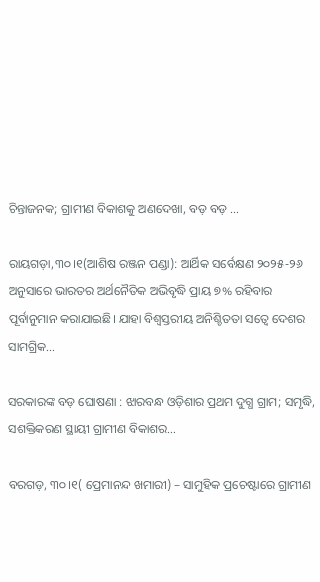ଚିନ୍ତାଜନକ; ଗ୍ରାମୀଣ ବିକାଶକୁ ଅଣଦେଖା, ବଡ଼ ବଡ଼ …

ରାୟଗଡ଼ା,୩୦।୧(ଆଶିଷ ରଞ୍ଜନ ପଣ୍ଡା): ଆର୍ଥିକ ସର୍ବେକ୍ଷଣ ୨୦୨୫-୨୬ ଅନୁସାରେ ଭାରତର ଅର୍ଥନୈତିକ ଅଭିବୃଦ୍ଧି ପ୍ରାୟ ୭% ରହିବାର ପୂର୍ବାନୁମାନ କରାଯାଇଛି। ଯାହା ବିଶ୍ୱସ୍ତରୀୟ ଅନିଶ୍ଚିତତା ସତ୍ୱେ ଦେଶର ସାମଗ୍ରିକ…

ସରକାରଙ୍କ ବଡ଼ ଘୋଷଣା : ଝାରବନ୍ଧ ଓଡ଼ିଶାର ପ୍ରଥମ ଦୁଗ୍ଧ ଗ୍ରାମ; ସମୃଦ୍ଧି, ସଶକ୍ତିକରଣ ସ୍ଥାୟୀ ଗ୍ରାମୀଣ ବିକାଶର…

ବରଗଡ଼, ୩୦।୧( ପ୍ରେମାନନ୍ଦ ଖମାରୀ) – ସାମୁହିକ ପ୍ରଚେଷ୍ଟାରେ ଗ୍ରାମୀଣ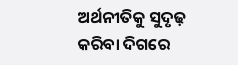ଅର୍ଥନୀତିକୁ ସୁଦୃଢ଼ କରିବା ଦିଗରେ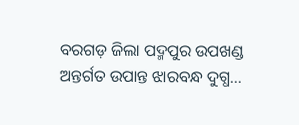ବରଗଡ଼ ଜିଲା ପଦ୍ମପୁର ଉପଖଣ୍ଡ ଅନ୍ତର୍ଗତ ଉପାନ୍ତ ଝାରବନ୍ଧ ଦୁଗ୍ଧ…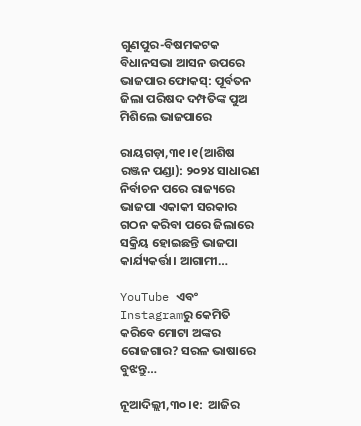ଗୁଣପୁର-ବିଷମକଟକ ବିଧାନସଭା ଆସନ ଉପରେ ଭାଜପାର ଫୋକସ୍‌: ପୂର୍ବତନ ଜିଲା ପରିଷଦ ଦମ୍ପତିଙ୍କ ପୁଅ ମିଶିଲେ ଭାଜପାରେ

ରାୟଗଡ଼ା,୩୧।୧(ଆଶିଷ ରଞ୍ଜନ ପଣ୍ଡା): ୨୦୨୪ ସାଧାରଣ ନିର୍ବାଚନ ପରେ ରାଜ୍ୟରେ ଭାଜପା ଏକାକୀ ସରକାର ଗଠନ କରିବା ପରେ ଜିଲାରେ ସକ୍ରିୟ ହୋଇଛନ୍ତି ଭାଜପା କାର୍ଯ୍ୟକର୍ତ୍ତା। ଆଗାମୀ…

YouTube ଏବଂ Instagramରୁ କେମିତି କରିବେ ମୋଟା ଅଙ୍କର ରୋଜଗାର? ସରଳ ଭାଷାରେ ବୁଝନ୍ତୁ…

ନୂଆଦିଲ୍ଲୀ,୩୦।୧:  ଆଜିର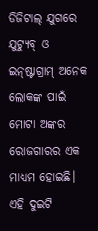ଡିଜିଟାଲ୍ ଯୁଗରେ ଯୁଟ୍ୟୁବ୍ ଓ ଇନ୍‌ଷ୍ଟାଗ୍ରାମ୍ ଅନେକ ଲୋକଙ୍କ ପାଇଁ ମୋଟା ଅଙ୍କର ରୋଜଗାରର ଏକ ମାଧ୍ୟମ ହୋଇଛି। ଏହି ଦୁଇଟି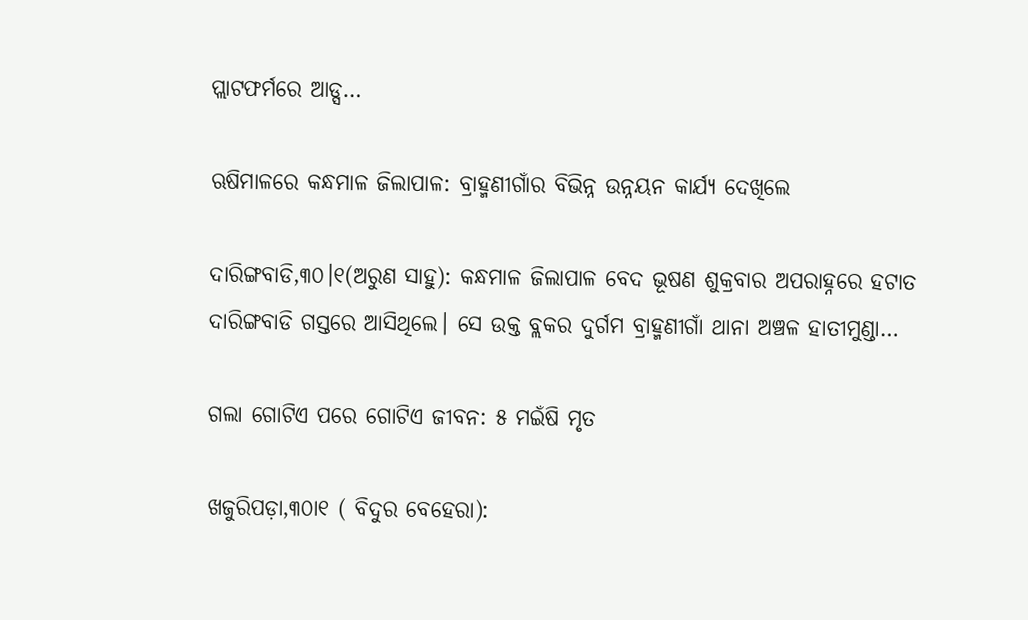ପ୍ଲାଟଫର୍ମରେ ଆଡ୍ସ…

ଋଷିମାଳରେ କନ୍ଧମାଳ ଜିଲାପାଳ: ବ୍ରାହ୍ମଣୀଗାଁର ବିଭିନ୍ନ ଉନ୍ନୟନ କାର୍ଯ୍ୟ ଦେଖିଲେ

ଦାରିଙ୍ଗବାଡି,୩୦।୧(ଅରୁଣ ସାହୁ): କନ୍ଧମାଳ ଜିଲାପାଳ ବେଦ ଭୂଷଣ ଶୁକ୍ରବାର ଅପରାହ୍ନରେ ହଟାତ ଦାରିଙ୍ଗବାଡି ଗସ୍ତରେ ଆସିଥିଲେ। ସେ ଉକ୍ତ ବ୍ଲକର ଦୁର୍ଗମ ବ୍ରାହ୍ମଣୀଗାଁ ଥାନା ଅଞ୍ଚଳ ହାତୀମୁଣ୍ଡା…

ଗଲା ଗୋଟିଏ ପରେ ଗୋଟିଏ ଜୀବନ: ୫ ମଇଁଷି ମୃତ

ଖଜୁରିପଡ଼ା,୩୦ା୧ ( ବିଦୁର ବେହେରା):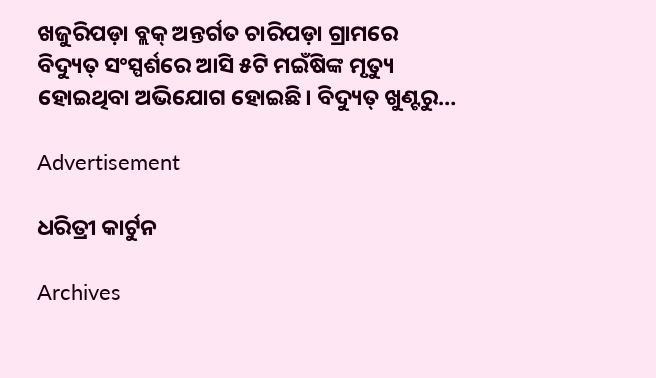ଖଜୁରିପଡ଼ା ବ୍ଲକ୍‌ ଅନ୍ତର୍ଗତ ଚାରିପଡ଼ା ଗ୍ରାମରେ ବିଦ୍ୟୁତ୍‌ ସଂସ୍ପର୍ଶରେ ଆସି ୫ଟି ମଇଁଷିଙ୍କ ମୃତ୍ୟୁ ହୋଇଥିବା ଅଭିଯୋଗ ହୋଇଛି। ବିଦ୍ୟୁତ୍‌ ଖୁଣ୍ଟରୁ…

Advertisement

ଧରିତ୍ରୀ କାର୍ଟୁନ

Archives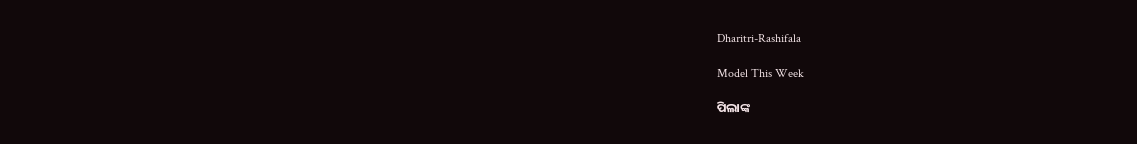Dharitri-Rashifala

Model This Week

ପିଲାଙ୍କ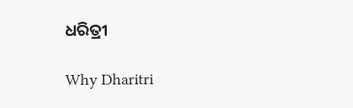ଧରିତ୍ରୀ

Why Dharitri